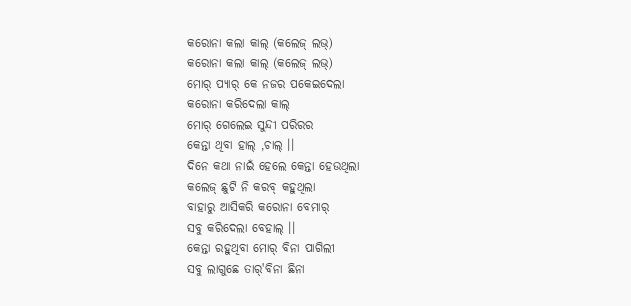କରୋନା କଲା କାଲ୍ (କଲେଜ୍ ଲଭ୍)
କରୋନା କଲା କାଲ୍ (କଲେଜ୍ ଲଭ୍)
ମୋର୍ ପ୍ୟାର୍ କେ ନଜର ପକେଇଦେଲା
କରୋନା କରିଦେଲା କାଲ୍
ମୋର୍ ଗେଲେଇ ସୁନ୍ଦୀ ପରିରର
କେନ୍ତା ଥିବା ହାଲ୍ ,ଚାଲ୍ ।।
ଦିନେ କଥା ନାଇଁ ହେଲେ କେନ୍ତା ହେଉଥିଲା
କଲେଜ୍ ଛୁଟି ନି କରବ୍ କହୁଥିଲା
ବାହାରୁ ଆସିକରି କରୋନା ବେମାର୍
ସବୁ କରିଦେଲା ବେହାଲ୍ ।।
କେନ୍ତା ରହୁଥିବା ମୋର୍ ବିନା ପାଗିଲୀ
ସବୁ ଲାଗୁଛେ ତାର୍'ବିନା ଛିନା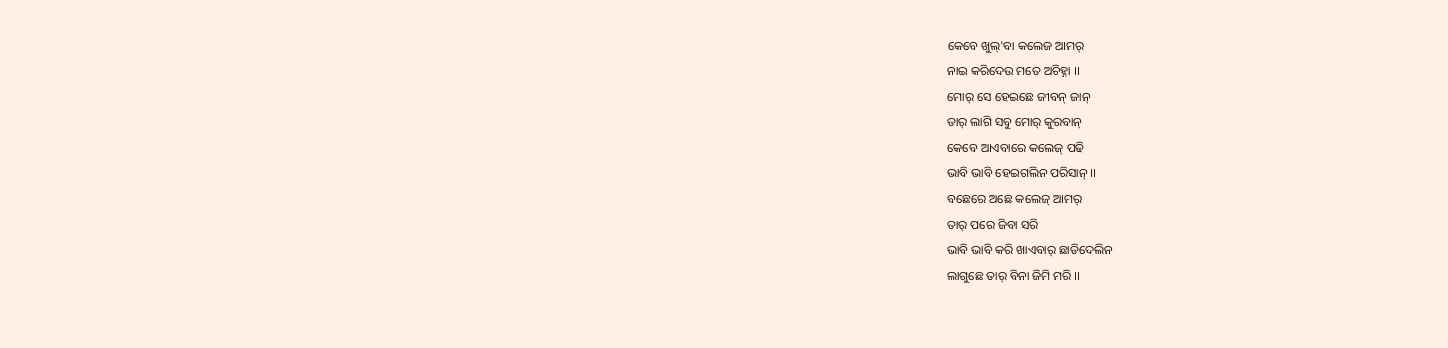କେବେ ଖୁଲ୍'ବା କଲେଜ ଆମର୍
ନାଇ କରିଦେଉ ମତେ ଅଚିହ୍ନା ।।
ମୋର୍ ସେ ହେଇଛେ ଜୀବନ୍ ଜାନ୍
ତାର୍ ଲାଗି ସବୁ ମୋର୍ କୁରବାନ୍
କେବେ ଆଏବାରେ କଲେଜ୍ ପଢି
ଭାବି ଭାବି ହେଇଗଲିନ ପରିସାନ୍ ।।
ବଛେରେ ଅଛେ କଲେଜ୍ ଆମର୍
ତାର୍ ପରେ ଜିବା ସରି
ଭାବି ଭାବି କରି ଖାଏବାର୍ ଛାଡିଦେଲିନ
ଲାଗୁଛେ ତାର୍ ବିନା ଜିମି ମରି ।।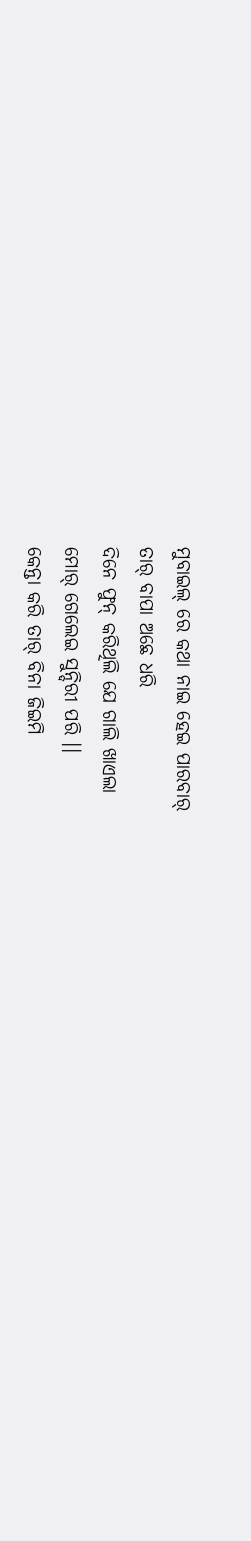ମୁବାଇଲ୍ ରେ କଥା ନାଇ ହେଇ ପାରବାର୍
ତାର୍ ବାପା ଅଛେ ଧରି
ଦିନେ ଫୁନ୍ କରିଥିଲି ଯେ ଗାଲି ଖାଏଲା
ମୋର୍ ଗେଲେଇ ସୁନ୍ଦିରୀ ପରି ।।
କେନ୍ତା କରି ତାର୍ ବିନା ଜିଇମି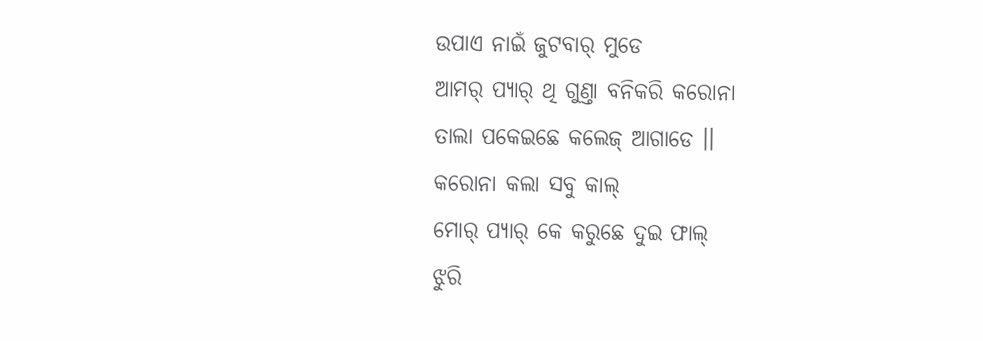ଉପାଏ ନାଇଁ ଜୁଟବାର୍ ମୁଡେ
ଆମର୍ ପ୍ୟାର୍ ଥି ଗୁଣ୍ତା ବନିକରି କରୋନା
ତାଲା ପକେଇଛେ କଲେଜ୍ ଆଗାଡେ ।।
କରୋନା କଲା ସବୁ କାଲ୍
ମୋର୍ ପ୍ୟାର୍ କେ କରୁଛେ ଦୁଇ ଫାଲ୍
ଝୁରି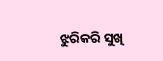ଝୁରିକରି ସୁଖି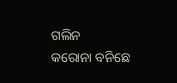ଗଲିନ
କରୋନା ବନିଛେ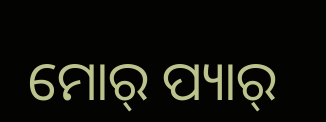ମୋର୍ ପ୍ୟାର୍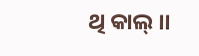ଥି କାଲ୍ ।।